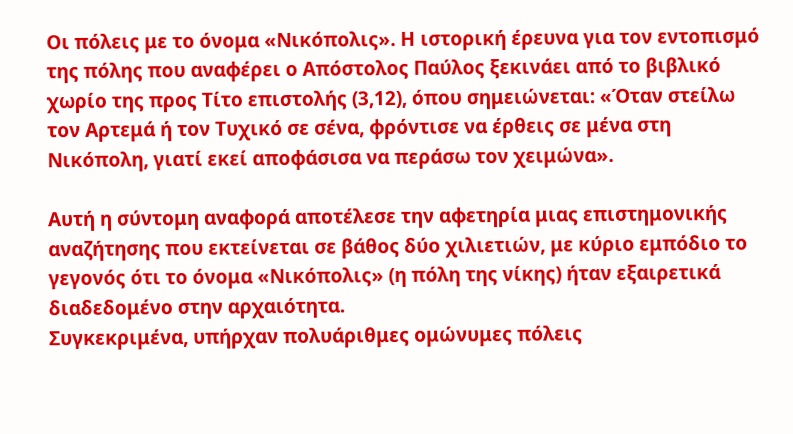Οι πόλεις με το όνομα «Νικόπολις». Η ιστορική έρευνα για τον εντοπισμό της πόλης που αναφέρει ο Απόστολος Παύλος ξεκινάει από το βιβλικό χωρίο της προς Τίτο επιστολής (3,12), όπου σημειώνεται: «Όταν στείλω τον Αρτεμά ή τον Τυχικό σε σένα, φρόντισε να έρθεις σε μένα στη Νικόπολη, γιατί εκεί αποφάσισα να περάσω τον χειμώνα».

Αυτή η σύντομη αναφορά αποτέλεσε την αφετηρία μιας επιστημονικής αναζήτησης που εκτείνεται σε βάθος δύο χιλιετιών, με κύριο εμπόδιο το γεγονός ότι το όνομα «Νικόπολις» (η πόλη της νίκης) ήταν εξαιρετικά διαδεδομένο στην αρχαιότητα.
Συγκεκριμένα, υπήρχαν πολυάριθμες ομώνυμες πόλεις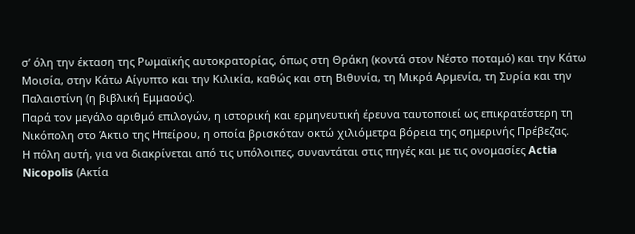σ’ όλη την έκταση της Ρωμαϊκής αυτοκρατορίας, όπως στη Θράκη (κοντά στον Νέστο ποταμό) και την Κάτω Μοισία, στην Κάτω Αίγυπτο και την Κιλικία, καθώς και στη Βιθυνία, τη Μικρά Αρμενία, τη Συρία και την Παλαιστίνη (η βιβλική Εμμαούς).
Παρά τον μεγάλο αριθμό επιλογών, η ιστορική και ερμηνευτική έρευνα ταυτοποιεί ως επικρατέστερη τη Νικόπολη στο Άκτιο της Ηπείρου, η οποία βρισκόταν οκτώ χιλιόμετρα βόρεια της σημερινής Πρέβεζας.
Η πόλη αυτή, για να διακρίνεται από τις υπόλοιπες, συναντάται στις πηγές και με τις ονομασίες Actia Nicopolis (Ακτία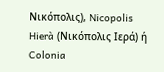Νικόπολις), Nicopolis Hierà (Νικόπολις Ιερά) ή Colonia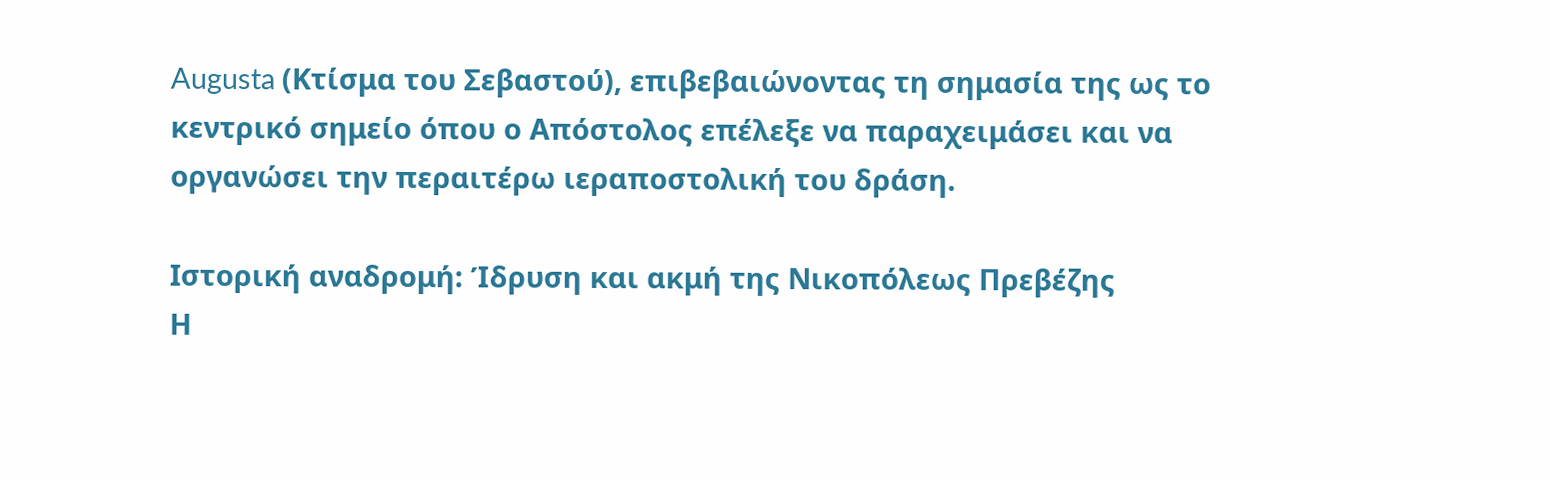Augusta (Κτίσμα του Σεβαστού), επιβεβαιώνοντας τη σημασία της ως το κεντρικό σημείο όπου ο Απόστολος επέλεξε να παραχειμάσει και να οργανώσει την περαιτέρω ιεραποστολική του δράση.

Ιστορική αναδρομή: Ίδρυση και ακμή της Νικοπόλεως Πρεβέζης
Η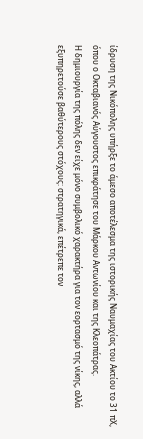ίδρυση της Νικόπολης υπήρξε το άμεσο αποτέλεσμα της ιστορικής Ναυμαχίας του Ακτίου το 31 πΧ, όπου ο Οκταβιανός Αύγουστος επικράτησε του Μάρκου Αντωνίου και της Κλεοπάτρας.
Η δημιουργία της πόλης δεν είχε μόνο συμβολικό χαρακτήρα για τον εορτασμό της νίκης, αλλά εξυπηρετούσε βαθύτερους στόχους: στρατηγικά, επέτρεπε τον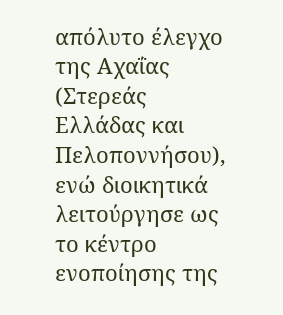απόλυτο έλεγχο της Αχαΐας (Στερεάς Ελλάδας και Πελοποννήσου), ενώ διοικητικά λειτούργησε ως το κέντρο ενοποίησης της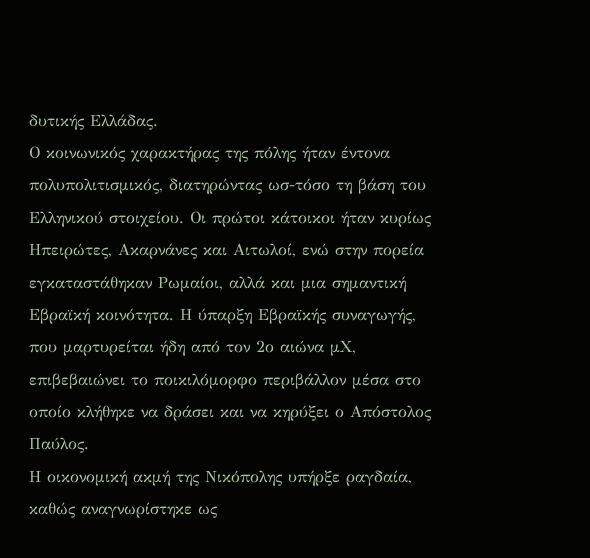δυτικής Ελλάδας.
Ο κοινωνικός χαρακτήρας της πόλης ήταν έντονα πολυπολιτισμικός, διατηρώντας ωσ-τόσο τη βάση του Ελληνικού στοιχείου. Οι πρώτοι κάτοικοι ήταν κυρίως Ηπειρώτες, Ακαρνάνες και Αιτωλοί, ενώ στην πορεία εγκαταστάθηκαν Ρωμαίοι, αλλά και μια σημαντική Εβραϊκή κοινότητα. Η ύπαρξη Εβραϊκής συναγωγής, που μαρτυρείται ήδη από τον 2ο αιώνα μΧ, επιβεβαιώνει το ποικιλόμορφο περιβάλλον μέσα στο οποίο κλήθηκε να δράσει και να κηρύξει ο Απόστολος Παύλος.
Η οικονομική ακμή της Νικόπολης υπήρξε ραγδαία, καθώς αναγνωρίστηκε ως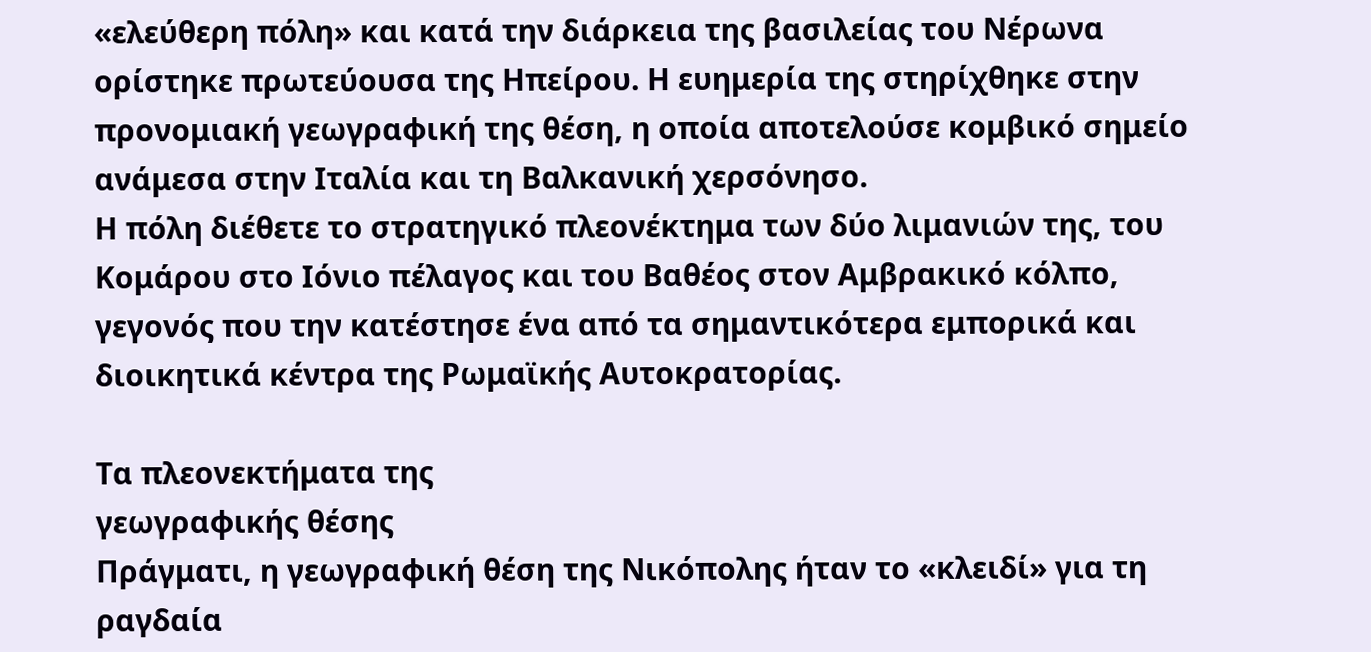«ελεύθερη πόλη» και κατά την διάρκεια της βασιλείας του Νέρωνα ορίστηκε πρωτεύουσα της Ηπείρου. Η ευημερία της στηρίχθηκε στην προνομιακή γεωγραφική της θέση, η οποία αποτελούσε κομβικό σημείο ανάμεσα στην Ιταλία και τη Βαλκανική χερσόνησο.
Η πόλη διέθετε το στρατηγικό πλεονέκτημα των δύο λιμανιών της, του Κομάρου στο Ιόνιο πέλαγος και του Βαθέος στον Αμβρακικό κόλπο, γεγονός που την κατέστησε ένα από τα σημαντικότερα εμπορικά και διοικητικά κέντρα της Ρωμαϊκής Αυτοκρατορίας.

Τα πλεονεκτήματα της
γεωγραφικής θέσης
Πράγματι, η γεωγραφική θέση της Νικόπολης ήταν το «κλειδί» για τη ραγδαία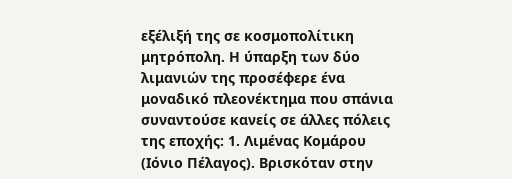εξέλιξή της σε κοσμοπολίτικη μητρόπολη. Η ύπαρξη των δύο λιμανιών της προσέφερε ένα μοναδικό πλεονέκτημα που σπάνια συναντούσε κανείς σε άλλες πόλεις της εποχής: 1. Λιμένας Κομάρου (Ιόνιο Πέλαγος). Βρισκόταν στην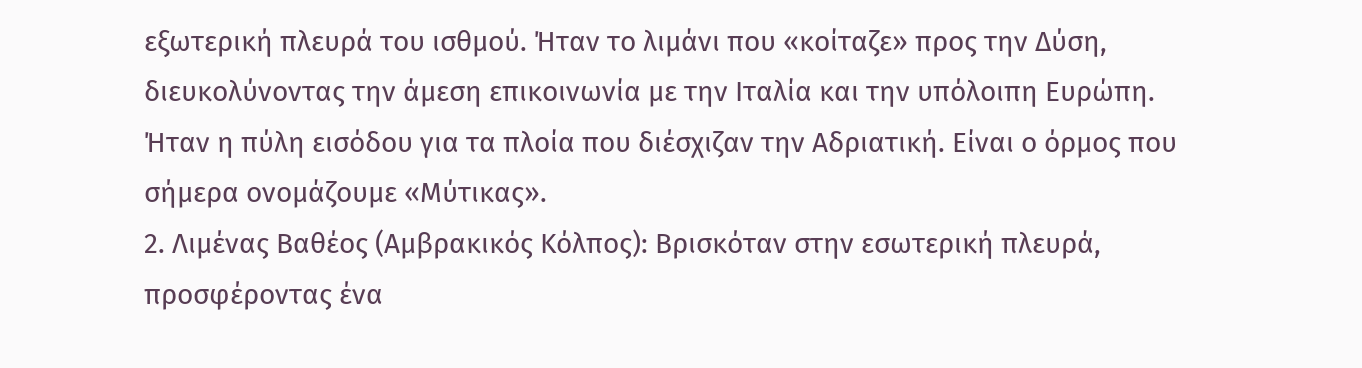εξωτερική πλευρά του ισθμού. Ήταν το λιμάνι που «κοίταζε» προς την Δύση, διευκολύνοντας την άμεση επικοινωνία με την Ιταλία και την υπόλοιπη Ευρώπη. Ήταν η πύλη εισόδου για τα πλοία που διέσχιζαν την Αδριατική. Είναι ο όρμος που σήμερα ονομάζουμε «Μύτικας».
2. Λιμένας Βαθέος (Αμβρακικός Κόλπος): Βρισκόταν στην εσωτερική πλευρά, προσφέροντας ένα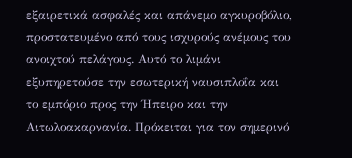εξαιρετικά ασφαλές και απάνεμο αγκυροβόλιο, προστατευμένο από τους ισχυρούς ανέμους του ανοιχτού πελάγους. Αυτό το λιμάνι εξυπηρετούσε την εσωτερική ναυσιπλοΐα και το εμπόριο προς την Ήπειρο και την Αιτωλοακαρνανία. Πρόκειται για τον σημερινό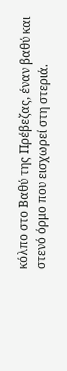κόλπο στο Βαθύ της Πρέβεζας, έναν βαθύ και στενό όρμο που εισχωρεί στη στεριά.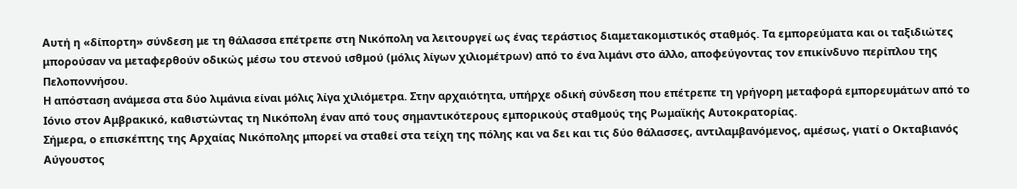Αυτή η «δίπορτη» σύνδεση με τη θάλασσα επέτρεπε στη Νικόπολη να λειτουργεί ως ένας τεράστιος διαμετακομιστικός σταθμός. Τα εμπορεύματα και οι ταξιδιώτες μπορούσαν να μεταφερθούν οδικώς μέσω του στενού ισθμού (μόλις λίγων χιλιομέτρων) από το ένα λιμάνι στο άλλο, αποφεύγοντας τον επικίνδυνο περίπλου της Πελοποννήσου.
Η απόσταση ανάμεσα στα δύο λιμάνια είναι μόλις λίγα χιλιόμετρα. Στην αρχαιότητα, υπήρχε οδική σύνδεση που επέτρεπε τη γρήγορη μεταφορά εμπορευμάτων από το Ιόνιο στον Αμβρακικό, καθιστώντας τη Νικόπολη έναν από τους σημαντικότερους εμπορικούς σταθμούς της Ρωμαϊκής Αυτοκρατορίας.
Σήμερα, ο επισκέπτης της Αρχαίας Νικόπολης μπορεί να σταθεί στα τείχη της πόλης και να δει και τις δύο θάλασσες, αντιλαμβανόμενος, αμέσως, γιατί ο Οκταβιανός Αύγουστος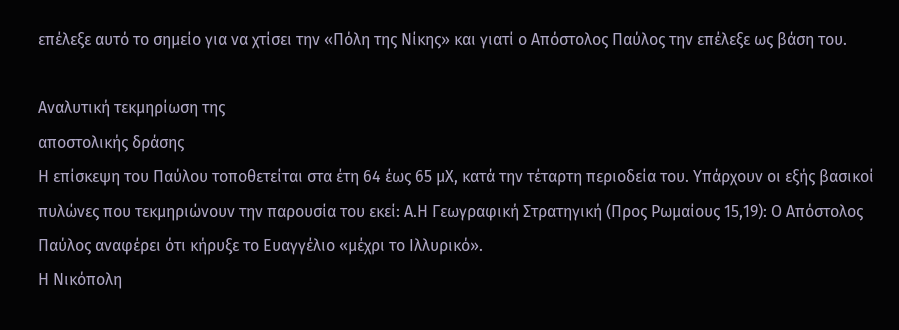επέλεξε αυτό το σημείο για να χτίσει την «Πόλη της Νίκης» και γιατί ο Απόστολος Παύλος την επέλεξε ως βάση του.

Αναλυτική τεκμηρίωση της
αποστολικής δράσης
Η επίσκεψη του Παύλου τοποθετείται στα έτη 64 έως 65 μΧ, κατά την τέταρτη περιοδεία του. Υπάρχουν οι εξής βασικοί πυλώνες που τεκμηριώνουν την παρουσία του εκεί: Α.Η Γεωγραφική Στρατηγική (Προς Ρωμαίους 15,19): Ο Απόστολος Παύλος αναφέρει ότι κήρυξε το Ευαγγέλιο «μέχρι το Ιλλυρικό».
Η Νικόπολη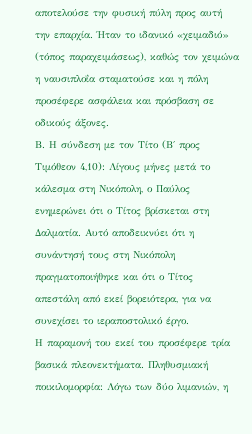αποτελούσε την φυσική πύλη προς αυτή την επαρχία. Ήταν το ιδανικό «χειμαδιό» (τόπος παραχειμάσεως), καθώς τον χειμώνα η ναυσιπλοΐα σταματούσε και η πόλη προσέφερε ασφάλεια και πρόσβαση σε οδικούς άξονες.
Β. Η σύνδεση με τον Τίτο (Β΄ προς Τιμόθεον 4,10): Λίγους μήνες μετά το κάλεσμα στη Νικόπολη, ο Παύλος ενημερώνει ότι ο Τίτος βρίσκεται στη Δαλματία. Αυτό αποδεικνύει ότι η συνάντησή τους στη Νικόπολη πραγματοποιήθηκε και ότι ο Τίτος απεστάλη από εκεί βορειότερα, για να συνεχίσει το ιεραποστολικό έργο.
Η παραμονή του εκεί του προσέφερε τρία βασικά πλεονεκτήματα. Πληθυσμιακή ποικιλομορφία: Λόγω των δύο λιμανιών, η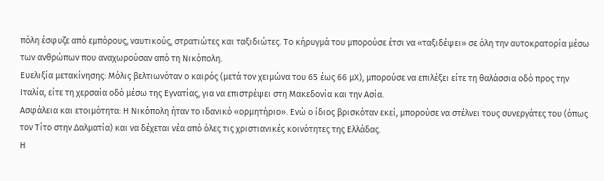πόλη έσφυζε από εμπόρους, ναυτικούς, στρατιώτες και ταξιδιώτες. Το κήρυγμά του μπορούσε έτσι να «ταξιδέψει» σε όλη την αυτοκρατορία μέσω των ανθρώπων που αναχωρούσαν από τη Νικόπολη.
Ευελιξία μετακίνησης: Μόλις βελτιωνόταν ο καιρός (μετά τον χειμώνα του 65 έως 66 μΧ), μπορούσε να επιλέξει είτε τη θαλάσσια οδό προς την Ιταλία, είτε τη χερσαία οδό μέσω της Εγνατίας, για να επιστρέψει στη Μακεδονία και την Ασία.
Ασφάλεια και ετοιμότητα: Η Νικόπολη ήταν το ιδανικό «ορμητήριο». Ενώ ο ίδιος βρισκόταν εκεί, μπορούσε να στέλνει τους συνεργάτες του (όπως τον Τίτο στην Δαλματία) και να δέχεται νέα από όλες τις χριστιανικές κοινότητες της Ελλάδας.
Η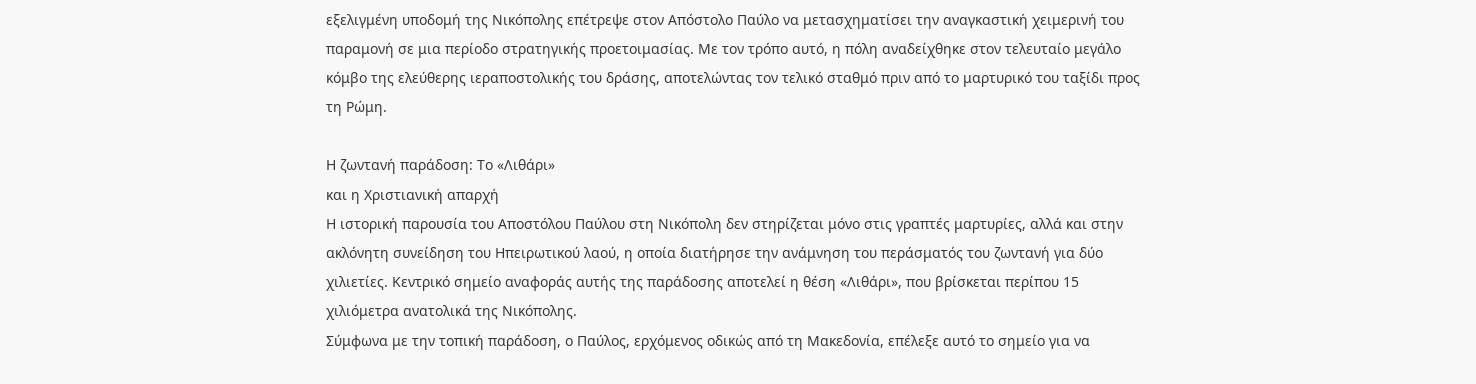εξελιγμένη υποδομή της Νικόπολης επέτρεψε στον Απόστολο Παύλο να μετασχηματίσει την αναγκαστική χειμερινή του παραμονή σε μια περίοδο στρατηγικής προετοιμασίας. Με τον τρόπο αυτό, η πόλη αναδείχθηκε στον τελευταίο μεγάλο κόμβο της ελεύθερης ιεραποστολικής του δράσης, αποτελώντας τον τελικό σταθμό πριν από το μαρτυρικό του ταξίδι προς τη Ρώμη.

Η ζωντανή παράδοση: Το «Λιθάρι»
και η Χριστιανική απαρχή
Η ιστορική παρουσία του Αποστόλου Παύλου στη Νικόπολη δεν στηρίζεται μόνο στις γραπτές μαρτυρίες, αλλά και στην ακλόνητη συνείδηση του Ηπειρωτικού λαού, η οποία διατήρησε την ανάμνηση του περάσματός του ζωντανή για δύο χιλιετίες. Κεντρικό σημείο αναφοράς αυτής της παράδοσης αποτελεί η θέση «Λιθάρι», που βρίσκεται περίπου 15 χιλιόμετρα ανατολικά της Νικόπολης.
Σύμφωνα με την τοπική παράδοση, ο Παύλος, ερχόμενος οδικώς από τη Μακεδονία, επέλεξε αυτό το σημείο για να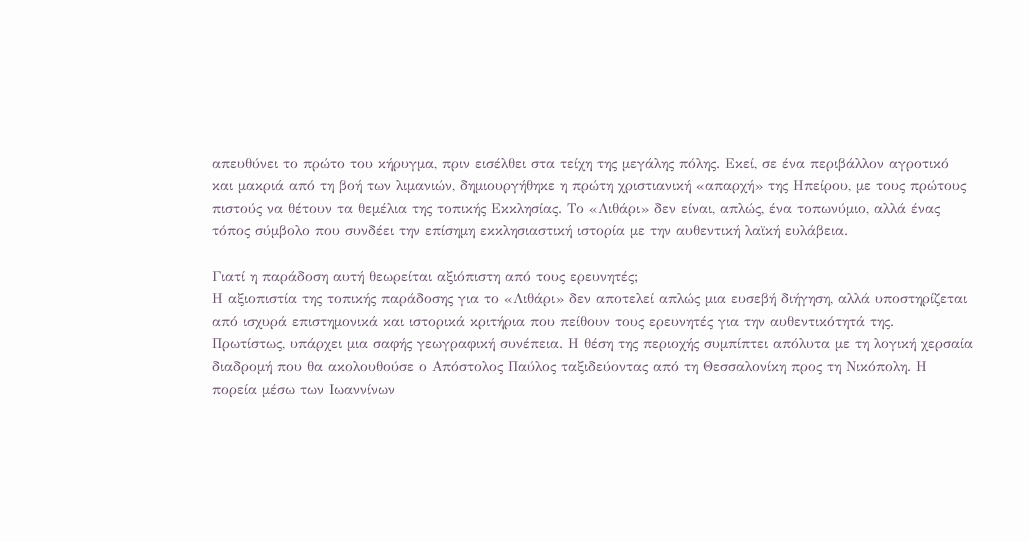απευθύνει το πρώτο του κήρυγμα, πριν εισέλθει στα τείχη της μεγάλης πόλης. Εκεί, σε ένα περιβάλλον αγροτικό και μακριά από τη βοή των λιμανιών, δημιουργήθηκε η πρώτη χριστιανική «απαρχή» της Ηπείρου, με τους πρώτους πιστούς να θέτουν τα θεμέλια της τοπικής Εκκλησίας. Το «Λιθάρι» δεν είναι, απλώς, ένα τοπωνύμιο, αλλά ένας τόπος σύμβολο που συνδέει την επίσημη εκκλησιαστική ιστορία με την αυθεντική λαϊκή ευλάβεια.

Γιατί η παράδοση αυτή θεωρείται αξιόπιστη από τους ερευνητές;
Η αξιοπιστία της τοπικής παράδοσης για το «Λιθάρι» δεν αποτελεί απλώς μια ευσεβή διήγηση, αλλά υποστηρίζεται από ισχυρά επιστημονικά και ιστορικά κριτήρια που πείθουν τους ερευνητές για την αυθεντικότητά της.
Πρωτίστως, υπάρχει μια σαφής γεωγραφική συνέπεια. Η θέση της περιοχής συμπίπτει απόλυτα με τη λογική χερσαία διαδρομή που θα ακολουθούσε ο Απόστολος Παύλος ταξιδεύοντας από τη Θεσσαλονίκη προς τη Νικόπολη. Η πορεία μέσω των Ιωαννίνων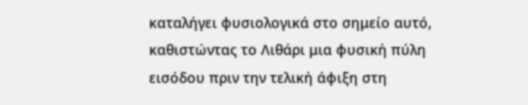καταλήγει φυσιολογικά στο σημείο αυτό, καθιστώντας το Λιθάρι μια φυσική πύλη εισόδου πριν την τελική άφιξη στη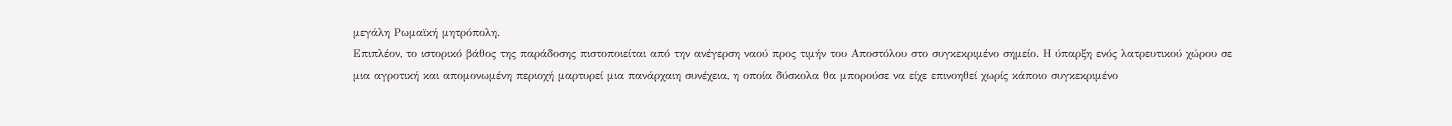μεγάλη Ρωμαϊκή μητρόπολη.
Επιπλέον, το ιστορικό βάθος της παράδοσης πιστοποιείται από την ανέγερση ναού προς τιμήν του Αποστόλου στο συγκεκριμένο σημείο. Η ύπαρξη ενός λατρευτικού χώρου σε μια αγροτική και απομονωμένη περιοχή μαρτυρεί μια πανάρχαιη συνέχεια, η οποία δύσκολα θα μπορούσε να είχε επινοηθεί χωρίς κάποιο συγκεκριμένο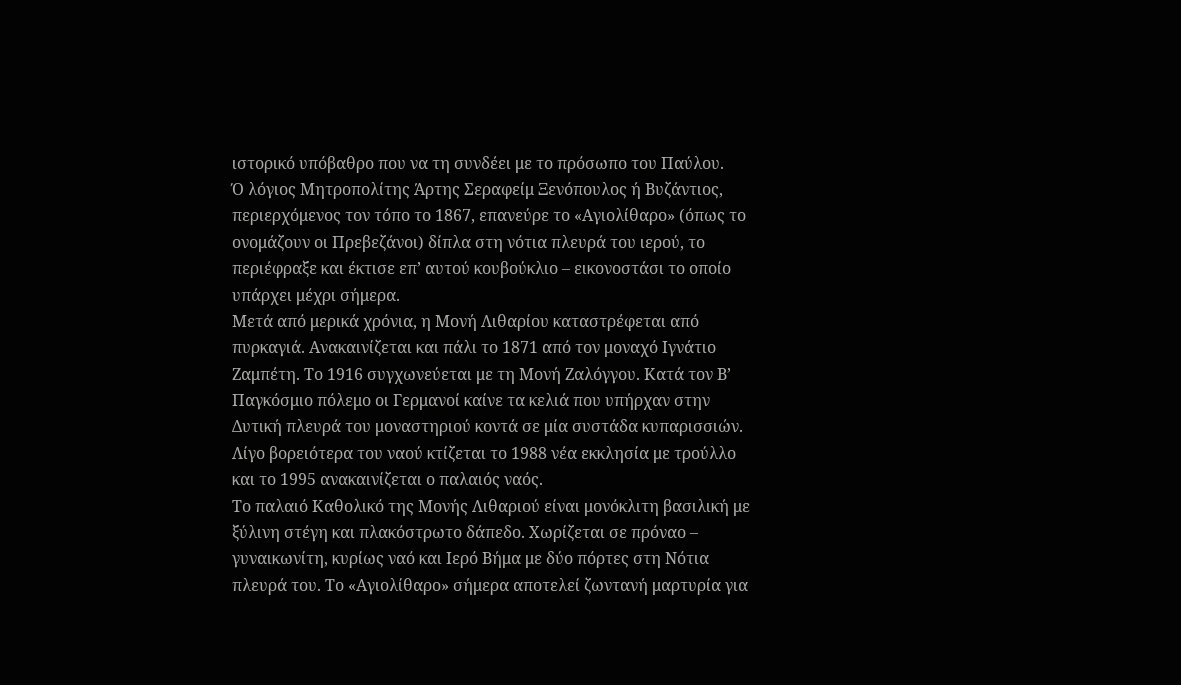ιστορικό υπόβαθρο που να τη συνδέει με το πρόσωπο του Παύλου.
Ό λόγιος Μητροπολίτης Άρτης Σεραφείμ Ξενόπουλος ή Βυζάντιος, περιερχόμενος τον τόπο το 1867, επανεύρε το «Αγιολίθαρο» (όπως το ονομάζουν οι Πρεβεζάνοι) δίπλα στη νότια πλευρά του ιερού, το περιέφραξε και έκτισε επ’ αυτού κουβούκλιο – εικονοστάσι το οποίο υπάρχει μέχρι σήμερα.
Μετά από μερικά χρόνια, η Μονή Λιθαρίου καταστρέφεται από πυρκαγιά. Ανακαινίζεται και πάλι το 1871 από τον μοναχό Ιγνάτιο Ζαμπέτη. Το 1916 συγχωνεύεται με τη Μονή Ζαλόγγου. Κατά τον Β’ Παγκόσμιο πόλεμο οι Γερμανοί καίνε τα κελιά που υπήρχαν στην Δυτική πλευρά του μοναστηριού κοντά σε μία συστάδα κυπαρισσιών. Λίγο βορειότερα του ναού κτίζεται το 1988 νέα εκκλησία με τρούλλο και το 1995 ανακαινίζεται ο παλαιός ναός.
Το παλαιό Καθολικό της Μονής Λιθαριού είναι μονόκλιτη βασιλική με ξύλινη στέγη και πλακόστρωτο δάπεδο. Χωρίζεται σε πρόναο – γυναικωνίτη, κυρίως ναό και Ιερό Βήμα με δύο πόρτες στη Νότια πλευρά του. Το «Αγιολίθαρο» σήμερα αποτελεί ζωντανή μαρτυρία για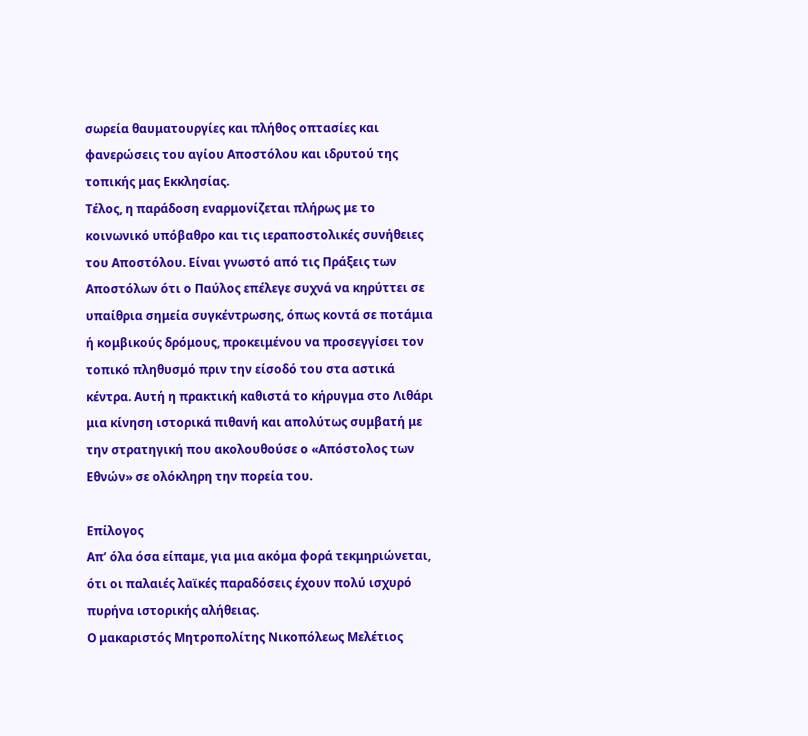σωρεία θαυματουργίες και πλήθος οπτασίες και φανερώσεις του αγίου Αποστόλου και ιδρυτού της τοπικής μας Εκκλησίας.
Τέλος, η παράδοση εναρμονίζεται πλήρως με το κοινωνικό υπόβαθρο και τις ιεραποστολικές συνήθειες του Αποστόλου. Είναι γνωστό από τις Πράξεις των Αποστόλων ότι ο Παύλος επέλεγε συχνά να κηρύττει σε υπαίθρια σημεία συγκέντρωσης, όπως κοντά σε ποτάμια ή κομβικούς δρόμους, προκειμένου να προσεγγίσει τον τοπικό πληθυσμό πριν την είσοδό του στα αστικά κέντρα. Αυτή η πρακτική καθιστά το κήρυγμα στο Λιθάρι μια κίνηση ιστορικά πιθανή και απολύτως συμβατή με την στρατηγική που ακολουθούσε ο «Απόστολος των Εθνών» σε ολόκληρη την πορεία του.

Επίλογος
Απ’ όλα όσα είπαμε, για μια ακόμα φορά τεκμηριώνεται, ότι οι παλαιές λαϊκές παραδόσεις έχουν πολύ ισχυρό πυρήνα ιστορικής αλήθειας.
Ο μακαριστός Μητροπολίτης Νικοπόλεως Μελέτιος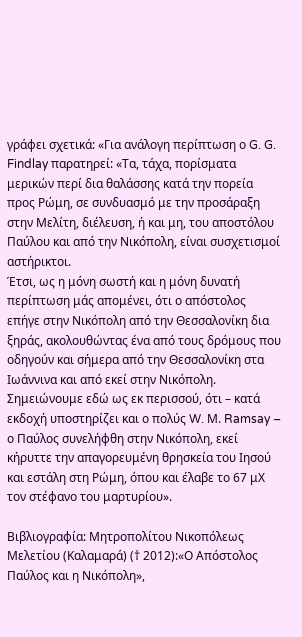γράφει σχετικά: «Για ανάλογη περίπτωση ο G. G. Findlay παρατηρεί: «Τα, τάχα, πορίσματα μερικών περί δια θαλάσσης κατά την πορεία προς Ρώμη, σε συνδυασμό με την προσάραξη στην Μελίτη, διέλευση, ή και μη, του αποστόλου Παύλου και από την Νικόπολη, είναι συσχετισμοί αστήρικτοι.
Έτσι, ως η μόνη σωστή και η μόνη δυνατή περίπτωση μάς απομένει, ότι ο απόστολος επήγε στην Νικόπολη από την Θεσσαλονίκη δια ξηράς, ακολουθώντας ένα από τους δρόμους που οδηγούν και σήμερα από την Θεσσαλονίκη στα Ιωάννινα και από εκεί στην Νικόπολη. Σημειώνουμε εδώ ως εκ περισσού, ότι – κατά εκδοχή υποστηρίζει και ο πολύς W. Μ. Ramsay – ο Παύλος συνελήφθη στην Νικόπολη, εκεί κήρυττε την απαγορευμένη θρησκεία του Ιησού και εστάλη στη Ρώμη, όπου και έλαβε το 67 μΧ τον στέφανο του μαρτυρίου».

Βιβλιογραφία: Μητροπολίτου Νικοπόλεως Μελετίου (Καλαμαρά) († 2012):«Ο Απόστολος Παύλος και η Νικόπολη»,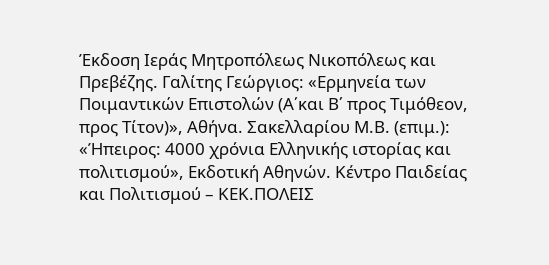Έκδοση Ιεράς Μητροπόλεως Νικοπόλεως και Πρεβέζης. Γαλίτης Γεώργιος: «Ερμηνεία των Ποιμαντικών Επιστολών (Α΄και Β΄ προς Τιμόθεον, προς Τίτον)», Αθήνα. Σακελλαρίου Μ.Β. (επιμ.): «Ήπειρος: 4000 χρόνια Ελληνικής ιστορίας και πολιτισμού», Εκδοτική Αθηνών. Κέντρο Παιδείας και Πολιτισμού – ΚΕΚ.ΠΟΛΕΙΣ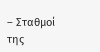– Σταθμοί της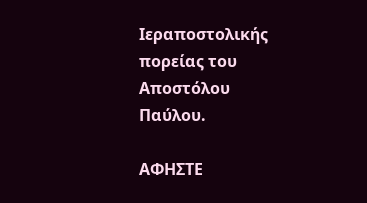Ιεραποστολικής πορείας του Αποστόλου Παύλου.

ΑΦΗΣΤΕ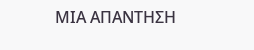ΜΙΑ ΑΠΑΝΤΗΣΗ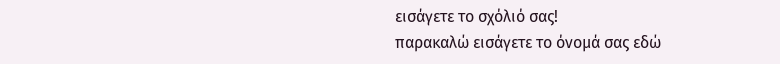εισάγετε το σχόλιό σας!
παρακαλώ εισάγετε το όνομά σας εδώ